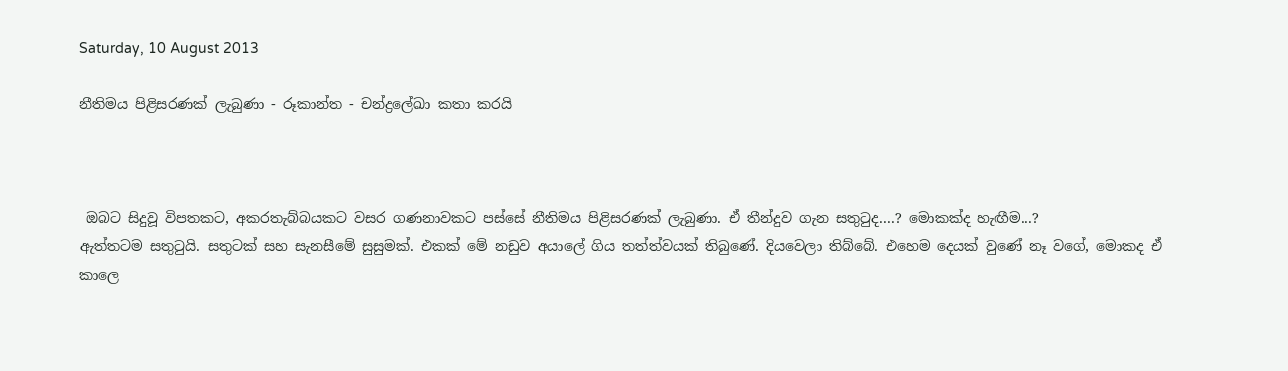Saturday, 10 August 2013

නීතිමය පිළිසරණක් ලැබුණා - රූකාන්ත - චන්ද්‍රලේඛා කතා කරයි



 ඔබට සිදුවූ විපතකට, අකරතැබ්බයකට වසර ගණනාවකට පස්සේ නීතිමය පිළිසරණක් ලැබුණා. ඒ තීන්දුව ගැන සතුටුද....? මොකක්ද හැඟීම...?
ඇත්තටම සතුටුයි. සතුටක් සහ සැනසීමේ සුසුමක්. එකක් මේ නඩුව අයාලේ ගිය තත්ත්වයක් තිබුණේ. දියවෙලා තිබ්බේ. එහෙම දෙයක් වුණේ නෑ වගේ, මොකද ඒ කාලෙ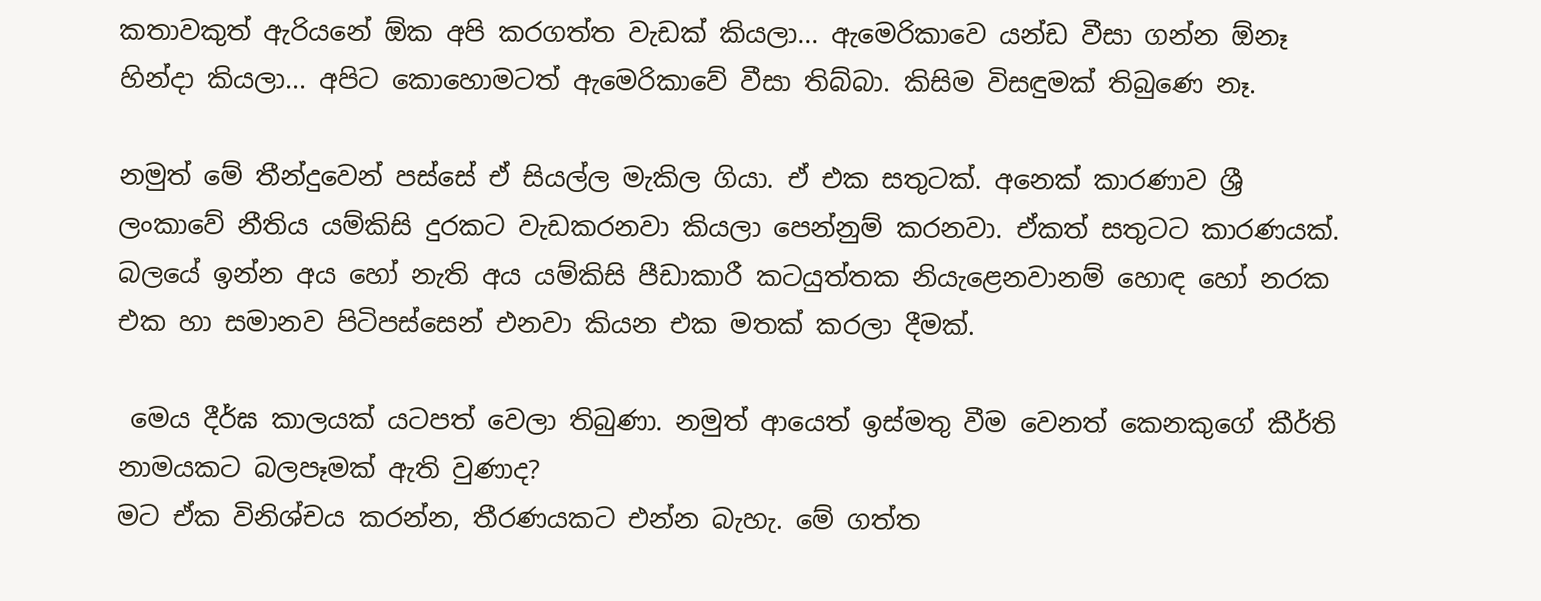කතාවකුත් ඇරියනේ ඕක අපි කරගත්ත වැඩක් කියලා... ඇමෙරිකාවෙ යන්ඩ වීසා ගන්න ඕනෑ හින්දා කියලා... අපිට කොහොමටත් ඇමෙරිකාවේ වීසා තිබ්බා. කිසිම විසඳුමක් තිබුණෙ නෑ.

නමුත් මේ තීන්දුවෙන් පස්සේ ඒ සියල්ල මැකිල ගියා. ඒ එක සතුටක්. අනෙක් කාරණාව ශ්‍රී  ලංකාවේ නීතිය යම්කිසි දුරකට වැඩකරනවා කියලා පෙන්නුම් කරනවා. ඒකත් සතුටට කාරණයක්. බලයේ ඉන්න අය හෝ නැති අය යම්කිසි පීඩාකාරී කටයුත්තක නියැළෙනවානම් හොඳ හෝ නරක එක හා සමානව පිටිපස්සෙන් එනවා කියන එක මතක් කරලා දීමක්.

 මෙය දීර්ඝ කාලයක් යටපත් වෙලා තිබුණා. නමුත් ආයෙත් ඉස්මතු වීම වෙනත් කෙනකුගේ කීර්ති නාමයකට බලපෑමක් ඇති වුණාද?
මට ඒක විනිශ්චය කරන්න, තීරණයකට එන්න බැහැ. මේ ගත්ත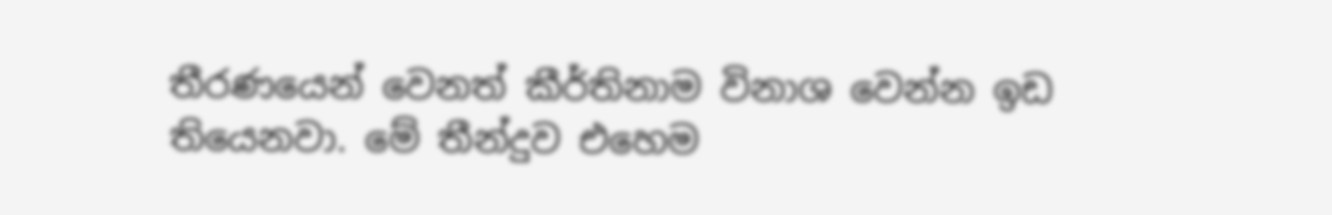තීරණයෙන් වෙනත් කීර්තිනාම විනාශ වෙන්න ඉඩ තියෙනවා. මේ තීන්දුව එහෙම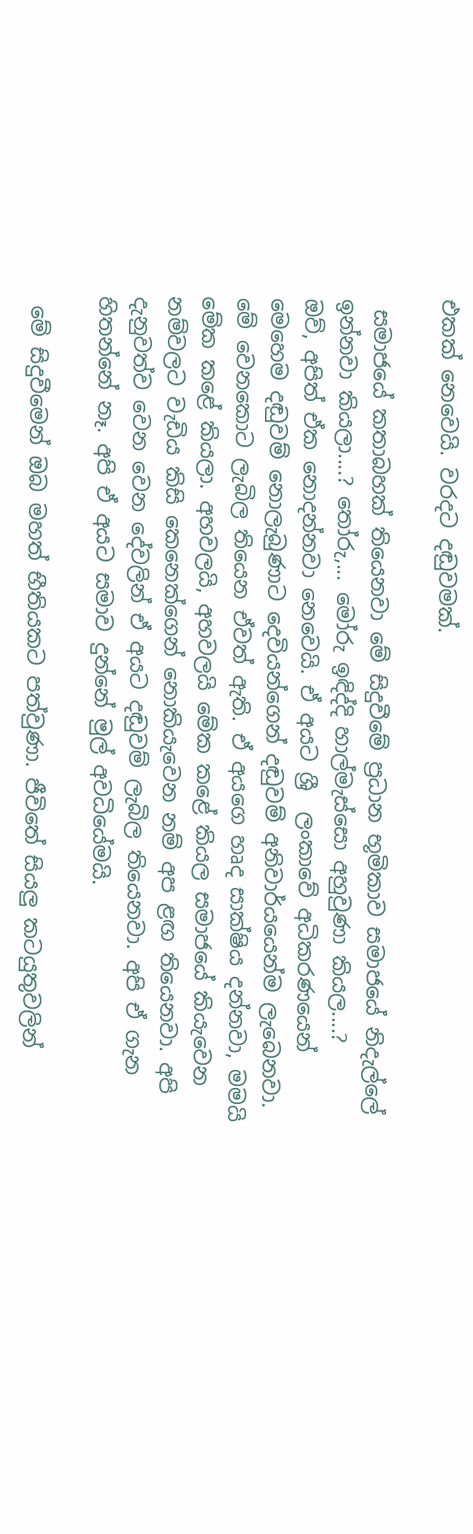එකක් නෙවෙයි. වරදට දඬුවමක්.

 සමාජයේ කතාබහක් තියෙනවා මේ සිදුවීමේ ප්‍රධාන භූමිකාව සමාජයේ නිදැල්ලේ ඉන්නවා කියලා....? තෝරු,... මෝරු ඉඳිද්දි හාල්මැස්සො අහුවුණා කියල....?
ඔව්, අපිත් ඒක නොදන්නවා නෙවෙයි. ඒ අයට ශ්‍රී  ලංකාවේ අධිකරණයෙන් මෙහෙම දඬුවම් නොලැබුණාට දෙවියන්ගෙන් දඬුවම් අනිවාර්යයෙන්ම ලැබෙනවා. මේ වෙනකොට ලැබිල තියෙන ඒවත් ඇති. ඒ අයගෙ හෘද සාක්ෂිය දන්නවා, මමයි මේක කළේ කියලා. අහවලයි, අහවලයි මේක කළේ කියල සමාජයේ කියැවෙන නම්වලට වැඩිය කිසි කෙනෙක්ගෙන් නොකියැවෙන නම් අප ළඟ තියෙනවා. අපි දැනුවත්ව වෙන වෙන දේවලින් ඒ අයට දඬුවම් ලැබිල තියෙනවා. අපි ඒ ගැන හිතන්නේ නෑ. අපි ඒ අයට සමාව දුන්නේ මුල් අවධියේමයි.

 මේ සිදුවීමෙන් ඔබ මහත් භීතියකට පත්වුණා. ජීවිතේ සියලු කටයුතුවලින්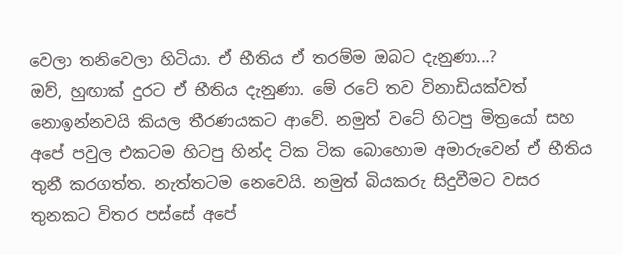වෙලා තනිවෙලා හිටියා. ඒ භීතිය ඒ තරම්ම ඔබට දැනුණා...?
ඔව්, හුඟාක් දුරට ඒ භීතිය දැනුණා. මේ රටේ තව විනාඩියක්වත් නොඉන්නවයි කියල තීරණයකට ආවේ. නමුත් වටේ හිටපු මිත්‍රයෝ සහ අපේ පවුල එකටම හිටපු හින්ද ටික ටික බොහොම අමාරුවෙන් ඒ භීතිය තුනී කරගත්ත. නැත්තටම නෙවෙයි. නමුත් බියකරු සිදුවීමට වසර තුනකට විතර පස්සේ අපේ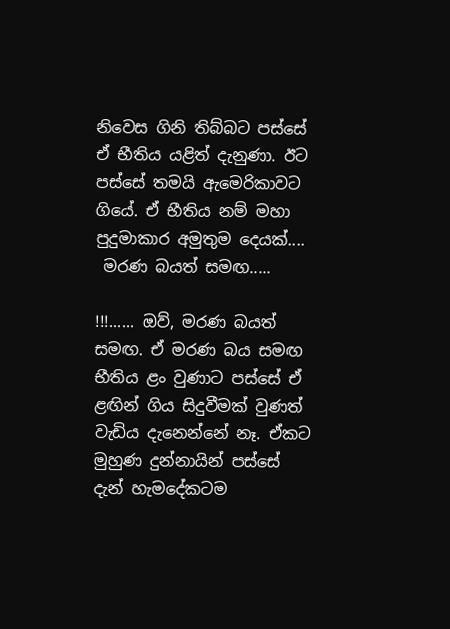නිවෙස ගිනි තිබ්බට පස්සේ ඒ භීතිය යළිත් දැනුණා. ඊට පස්සේ තමයි ඇමෙරිකාවට ගියේ. ඒ භීතිය නම් මහා පුදුමාකාර අමුතුම දෙයක්....
 මරණ බයත් සමඟ.....

!!!...... ඔව්, මරණ බයත් සමඟ. ඒ මරණ බය සමඟ භීතිය ළං වුණාට පස්සේ ඒ ළඟින් ගිය සිදුවීමක් වුණත් වැඩිය දැනෙන්නේ නෑ. ඒකට මුහුණ දුන්නායින් පස්සේ දැන් හැමදේකටම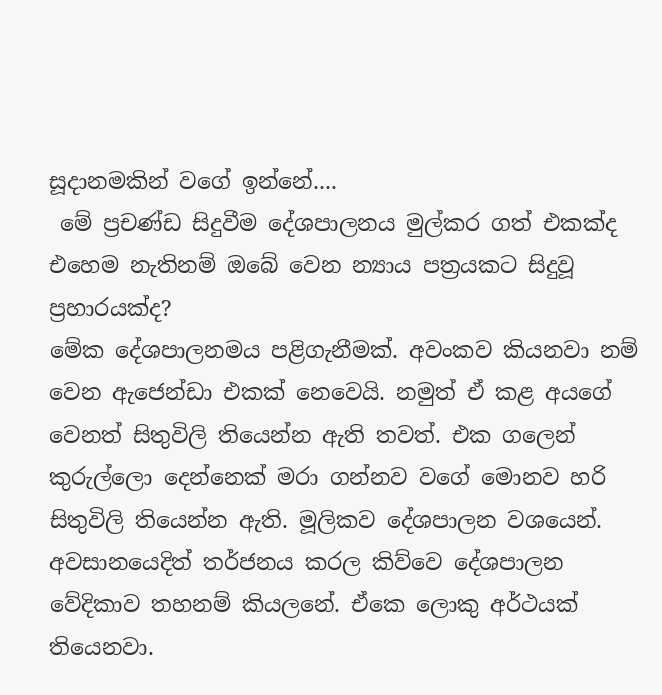සූදානමකින් වගේ ඉන්නේ....
 මේ ප්‍රචණ්ඩ සිදුවීම දේශපාලනය මුල්කර ගත් එකක්ද එහෙම නැතිනම් ඔබේ වෙන න්‍යාය පත්‍රයකට සිදුවූ ප්‍රහාරයක්ද?
මේක දේශපාලනමය පළිගැනීමක්. අවංකව කියනවා නම් වෙන ඇජෙන්ඩා එකක් නෙවෙයි. නමුත් ඒ කළ අයගේ වෙනත් සිතුවිලි තියෙන්න ඇති තවත්. එක ගලෙන් කුරුල්ලො දෙන්නෙක් මරා ගන්නව වගේ මොනව හරි සිතුවිලි තියෙන්න ඇති. මූලිකව දේශපාලන වශයෙන්. අවසානයෙදිත් තර්ජනය කරල කිව්වෙ දේශපාලන වේදිකාව තහනම් කියලනේ. ඒකෙ ලොකු අර්ථයක් තියෙනවා.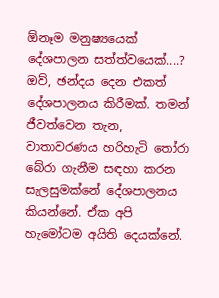ඕනෑම මනුෂ්‍යයෙක් දේශපාලන සත්ත්වයෙක්....?
ඔව්, ඡන්දය දෙන එකත් දේශපාලනය කිරීමක්. තමන් ජීවත්වෙන තැන, වාතාවරණය හරිහැටි තෝරා බේරා ගැනීම සඳහා කරන සැලසුමක්නේ දේශපාලනය කියන්නේ. ඒක අපි හැමෝටම අයිති දෙයක්නේ.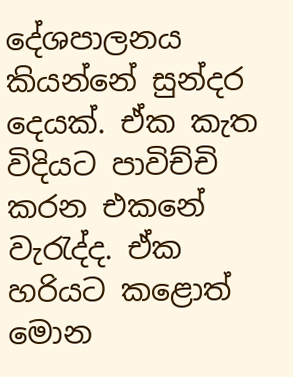දේශපාලනය කියන්නේ සුන්දර දෙයක්. ඒක කැත විදියට පාවිච්චි කරන එකනේ වැරැද්ද. ඒක හරියට කළොත් මොන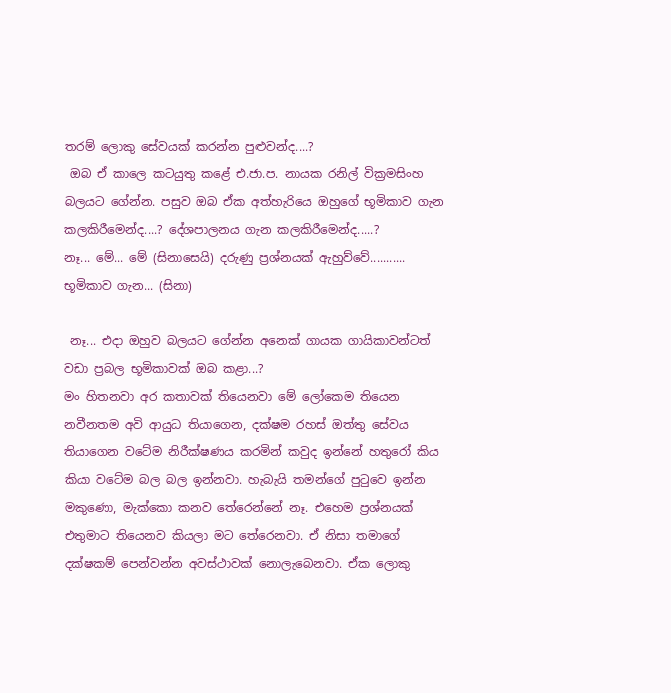තරම් ලොකු සේවයක් කරන්න පුළුවන්ද....?
 ඔබ ඒ කාලෙ කටයුතු කළේ එ.ජා.ප. නායක රනිල් වික්‍රමසිංහ බලයට ගේන්න. පසුව ඔබ ඒක අත්හැරියෙ ඔහුගේ භූමිකාව ගැන කලකිරීමෙන්ද....? දේශපාලනය ගැන කලකිරීමෙන්ද.....?
නෑ... මේ... මේ (සිනාසෙයි) දරුණු ප්‍රශ්නයක් ඇහුව්වේ........... භූමිකාව ගැන... (සිනා)

 නෑ... එදා ඔහුව බලයට ගේන්න අනෙක් ගායක ගායිකාවන්ටත් වඩා ප්‍රබල භූමිකාවක් ඔබ කළා...?
මං හිතනවා අර කතාවක් තියෙනවා මේ ලෝකෙම තියෙන නවීනතම අවි ආයුධ තියාගෙන, දක්ෂම රහස් ඔත්තු සේවය තියාගෙන වටේම නිරීක්ෂණය කරමින් කවුද ඉන්නේ හතුරෝ කිය කියා වටේම බල බල ඉන්නවා. හැබැයි තමන්ගේ පුටුවෙ ඉන්න මකුණො, මැක්කො කනව තේරෙන්නේ නෑ. එහෙම ප්‍රශ්නයක් එතුමාට තියෙනව කියලා මට තේරෙනවා. ඒ නිසා තමාගේ දක්ෂකම් පෙන්වන්න අවස්ථාවක් නොලැබෙනවා. ඒක ලොකු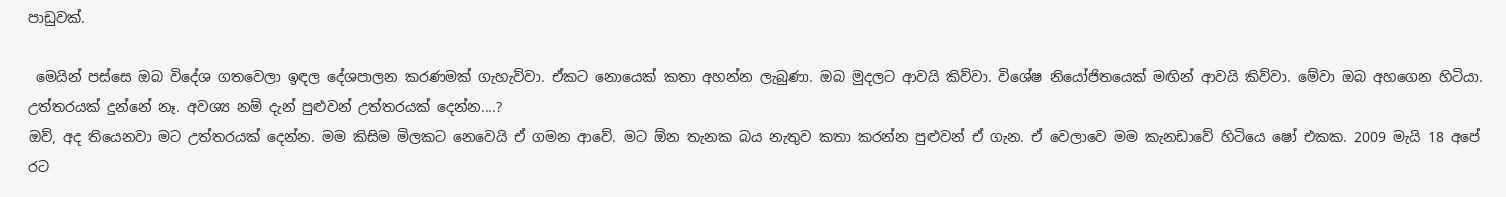පාඩුවක්.

 මෙයින් පස්සෙ ඔබ විදේශ ගතවෙලා ඉඳල දේශපාලන කරණමක් ගැහැව්වා. ඒකට නොයෙක් කතා අහන්න ලැබුණා. ඔබ මුදලට ආවයි කිව්වා. විශේෂ නියෝජිතයෙක් මඟින් ආවයි කිව්වා. මේවා ඔබ අහගෙන හිටියා. උත්තරයක් දුන්නේ නෑ. අවශ්‍ය නම් දැන් පුළුවන් උත්තරයක් දෙන්න....?
ඔව්, අද තියෙනවා මට උත්තරයක් දෙන්න. මම කිසිම මිලකට නෙවෙයි ඒ ගමන ආවේ. මට ඕන තැනක බය නැතුව කතා කරන්න පුළුවන් ඒ ගැන. ඒ වෙලාවෙ මම කැනඩාවේ හිටියෙ ෂෝ එකක. 2009 මැයි 18 අපේ රට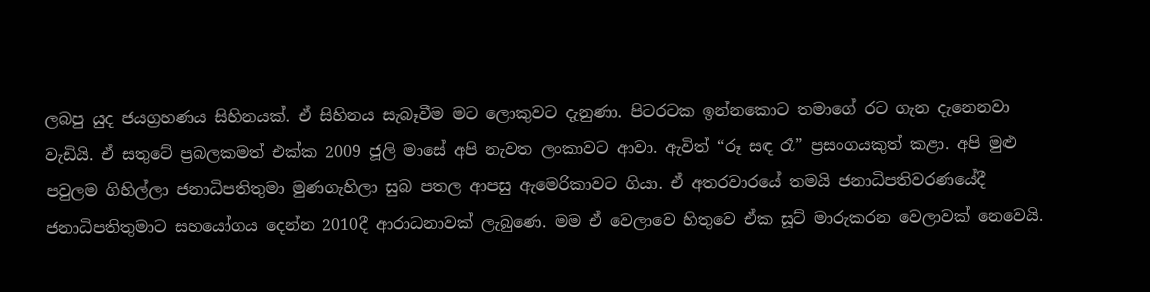ලබපු යුද ජයග්‍රහණය සිහිනයක්. ඒ සිහිනය සැබෑවීම මට ලොකුවට දැනුණා. පිටරටක ඉන්නකොට තමාගේ රට ගැන දැනෙනවා වැඩියි. ඒ සතුටේ ප්‍රබලකමත් එක්ක 2009 ජූලි මාසේ අපි නැවත ලංකාවට ආවා. ඇවිත් “රූ සඳ රෑ” ප්‍රසංගයකුත් කළා. අපි මුළු පවුලම ගිහිල්ලා ජනාධිපතිතුමා මුණගැහිලා සුබ පතල ආපසු ඇමෙරිකාවට ගියා. ඒ අතරවාරයේ තමයි ජනාධිපතිවරණයේදී ජනාධිපතිතුමාට සහයෝගය දෙන්න 2010දී ආරාධනාවක් ලැබුණෙ. මම ඒ වෙලාවෙ හිතුවෙ ඒක සූට් මාරුකරන වෙලාවක් නෙවෙයි.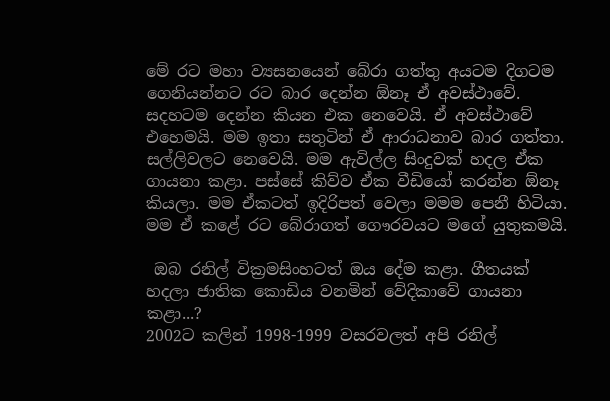මේ රට මහා ව්‍යසනයෙන් බේරා ගත්තු අයටම දිගටම ගෙනියන්නට රට බාර දෙන්න ඕනෑ ඒ අවස්ථාවේ. සදහටම දෙන්න කියන එක නෙවෙයි. ඒ අවස්ථාවේ එහෙමයි. මම ඉතා සතුටින් ඒ ආරාධනාව බාර ගත්තා. සල්ලිවලට නෙවෙයි. මම ඇවිල්ල සිංදුවක් හදල ඒක ගායනා කළා. පස්සේ කිව්ව ඒක වීඩියෝ කරන්න ඕනෑ කියලා. මම ඒකටත් ඉදිරිපත් වෙලා මමම පෙනී හිටියා. මම ඒ කළේ රට බේරාගත් ගෞරවයට මගේ යුතුකමයි.

 ඔබ රනිල් වික්‍රමසිංහටත් ඔය දේම කළා. ගීතයක් හදලා ජාතික කොඩිය වනමින් වේදිකාවේ ගායනා කළා...?
2002ට කලින් 1998-1999 වසරවලත් අපි රනිල්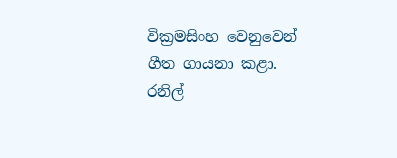වික්‍රමසිංහ වෙනුවෙන් ගීත ගායනා කළා. රනිල්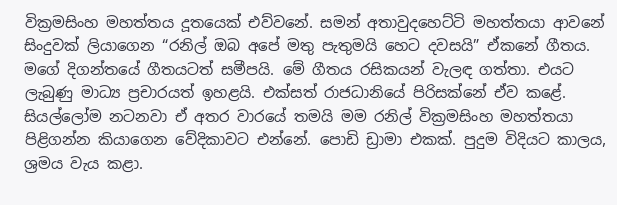වික්‍රමසිංහ මහත්තය දූතයෙක් එව්වනේ. සමන් අතාවුදහෙට්ටි මහත්තයා ආවනේ සිංදුවක් ලියාගෙන “රනිල් ඔබ අපේ මතු පැතුමයි හෙට දවසයි” ඒකනේ ගීතය. මගේ දිගන්තයේ ගීතයටත් සමීපයි. මේ ගීතය රසිකයන් වැලඳ ගත්තා. එයට ලැබුණු මාධ්‍ය ප්‍රචාරයත් ඉහළයි. එක්සත් රාජධානියේ පිරිසක්නේ ඒව කළේ. සියල්ලෝම නටනවා ඒ අතර වාරයේ තමයි මම රනිල් වික්‍රමසිංහ මහත්තයා පිළිගන්න කියාගෙන වේදිකාවට එන්නේ. පොඩි ඩ්‍රාමා එකක්. පුදුම විදියට කාලය, ශ්‍රමය වැය කළා.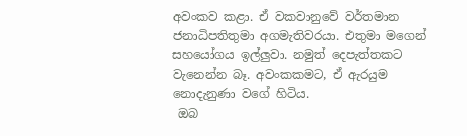අවංකව කළා. ඒ වකවානුවේ වර්තමාන ජනාධිපතිතුමා අගමැතිවරයා. එතුමා මගෙන් සහයෝගය ඉල්ලුවා. නමුත් දෙපැත්තකට වැනෙන්න බෑ. අවංකකමට, ඒ ඇරයුම නොදැනුණා වගේ හිටිය.
 ඔබ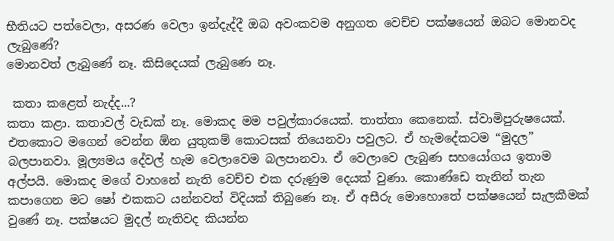භීතියට පත්වෙලා, අසරණ වෙලා ඉන්දැද්දී ඔබ අවංකවම අනුගත වෙච්ච පක්ෂයෙන් ඔබට මොනවද ලැබුණේ?
මොනවත් ලැබුණේ නෑ. කිසිදෙයක් ලැබුණෙ නෑ.

 කතා කළෙත් නැද්ද...?
කතා කළා. කතාවල් වැඩක් නෑ. මොකද මම පවුල්කාරයෙක්. තාත්තා කෙනෙක්. ස්වාමිපුරුෂයෙක්. එතකොට මගෙන් වෙන්න ඕන යුතුකම් කොටසක් තියෙනවා පවුලට. ඒ හැමදේකටම “මුදල” බලපානවා. මූල්‍යමය දේවල් හැම වෙලාවෙම බලපානවා. ඒ වෙලාවෙ ලැබුණ සහයෝගය ඉතාම අල්පයි. මොකද මගේ වාහනේ නැති වෙච්ච එක දරුණුම දෙයක් වුණා. කොණ්ඩෙ තැනින් තැන කපාගෙන මට ෂෝ එකකට යන්නවත් විදියක් තිබුණෙ නෑ. ඒ අසීරු මොහොතේ පක්ෂයෙන් සැලකීමක් වුණේ නෑ. පක්ෂයට මුදල් නැතිවද කියන්න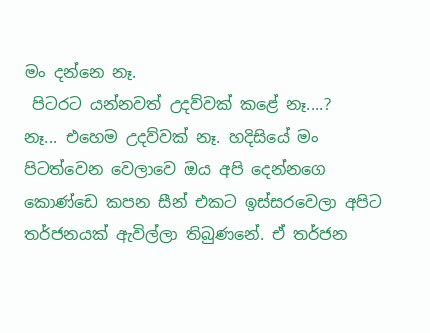මං දන්නෙ නෑ.
 පිටරට යන්නවත් උදව්වක් කළේ නෑ....?
නෑ... එහෙම උදව්වක් නෑ. හදිසියේ මං පිටත්වෙන වෙලාවෙ ඔය අපි දෙන්නගෙ කොණ්ඩෙ කපන සීන් එකට ඉස්සරවෙලා අපිට තර්ජනයක් ඇවිල්ලා තිබුණනේ. ඒ තර්ජන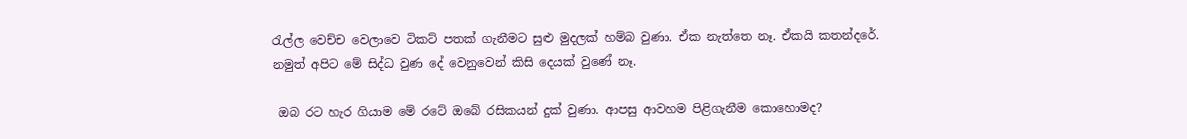රැල්ල වෙච්ච වෙලාවෙ ටිකට් පතක් ගැනීමට සුළු මුදලක් හම්බ වුණා. ඒක නැත්තෙ නෑ. ඒකයි කතන්දරේ.
නමුත් අපිට මේ සිද්ධ වුණ දේ වෙනුවෙන් කිසි දෙයක් වුණේ නෑ.

 ඔබ රට හැර ගියාම මේ රටේ ඔබේ රසිකයන් දුක් වුණා. ආපසු ආවහම පිළිගැනීම කොහොමද?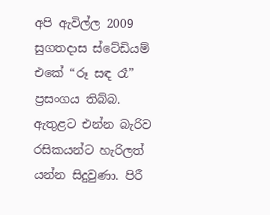අපි ඇවිල්ල 2009 සුගතදාස ස්ටේඩියම් එකේ “රූ සඳ රෑ” ප්‍රසංගය තිබ්බ. ඇතුළට එන්න බැරිව රසිකයන්ට හැරිලත් යන්න සිදුවුණා. පිරී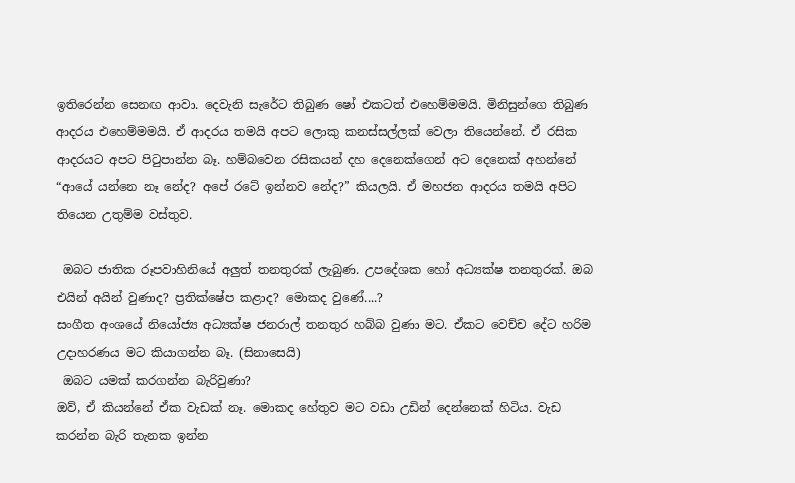ඉතිරෙන්න සෙනඟ ආවා. දෙවැනි සැරේට තිබුණ ෂෝ එකටත් එහෙම්මමයි. මිනිසුන්ගෙ තිබුණ ආදරය එහෙම්මමයි. ඒ ආදරය තමයි අපට ලොකු කනස්සල්ලක් වෙලා තියෙන්නේ. ඒ රසික ආදරයට අපට පිටුපාන්න බෑ. හම්බවෙන රසිකයන් දහ දෙනෙක්ගෙන් අට දෙනෙක් අහන්නේ “ආයේ යන්නෙ නෑ නේද? අපේ රටේ ඉන්නව නේද?” කියලයි. ඒ මහජන ආදරය තමයි අපිට තියෙන උතුම්ම වස්තුව.

 ඔබට ජාතික රූපවාහිනියේ අලුත් තනතුරක් ලැබුණ. උපදේශක හෝ අධ්‍යක්ෂ තනතුරක්. ඔබ එයින් අයින් වුණාද? ප්‍රතික්ෂේප කළාද? මොකද වුණේ....?
සංගීත අංශයේ නියෝජ්‍ය අධ්‍යක්ෂ ජනරාල් තනතුර හබ්බ වුණා මට. ඒකට වෙච්ච දේට හරිම උදාහරණය මට කියාගන්න බෑ. (සිනාසෙයි)
 ඔබට යමක් කරගන්න බැරිවුණා?
ඔව්, ඒ කියන්නේ ඒක වැඩක් නෑ. මොකද හේතුව මට වඩා උඩින් දෙන්නෙක් හිටිය. වැඩ කරන්න බැරි තැනක ඉන්න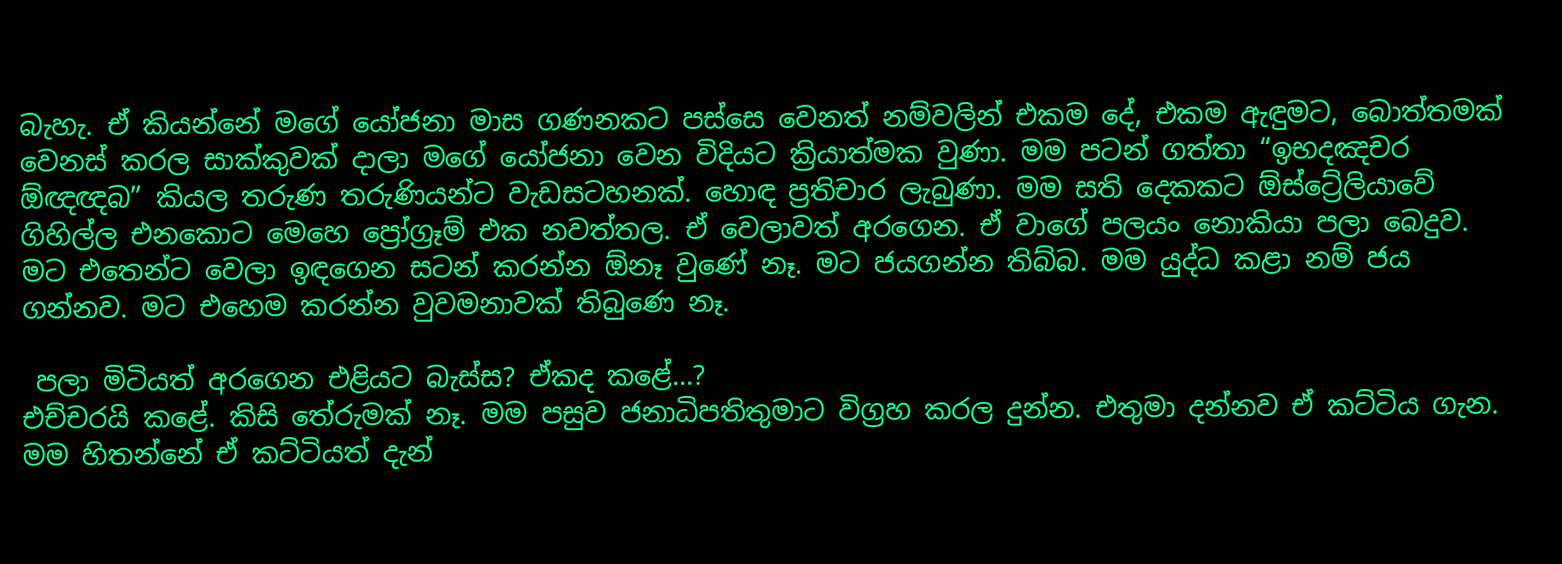බැහැ. ඒ කියන්නේ මගේ යෝජනා මාස ගණනකට පස්සෙ වෙනත් නම්වලින් එකම දේ, එකම ඇඳුමට, බොත්තමක් වෙනස් කරල සාක්කුවක් දාලා මගේ යෝජනා වෙන විදියට ක්‍රියාත්මක වුණා. මම පටන් ගත්තා “ඉභදඤචර ඕඥඥබ” කියල තරුණ තරුණියන්ට වැඩසටහනක්. හොඳ ප්‍රතිචාර ලැබුණා. මම සති දෙකකට ඕස්ට්‍රේලියාවේ ගිහිල්ල එනකොට මෙහෙ ප්‍රෝග්‍රෑම් එක නවත්තල. ඒ වෙලාවත් අරගෙන. ඒ වාගේ පලයං නොකියා පලා බෙදුව. මට එතෙන්ට වෙලා ඉඳගෙන සටන් කරන්න ඕනෑ වුණේ නෑ. මට ජයගන්න තිබ්බ. මම යුද්ධ කළා නම් ජය ගන්නව. මට එහෙම කරන්න වුවමනාවක් තිබුණෙ නෑ.

 පලා මිටියත් අරගෙන එළියට බැස්ස? ඒකද කළේ...?
එච්චරයි කළේ. කිසි තේරුමක් නෑ. මම පසුව ජනාධිපතිතුමාට විග්‍රහ කරල දුන්න. එතුමා දන්නව ඒ කට්ටිය ගැන. මම හිතන්නේ ඒ කට්ටියත් දැන්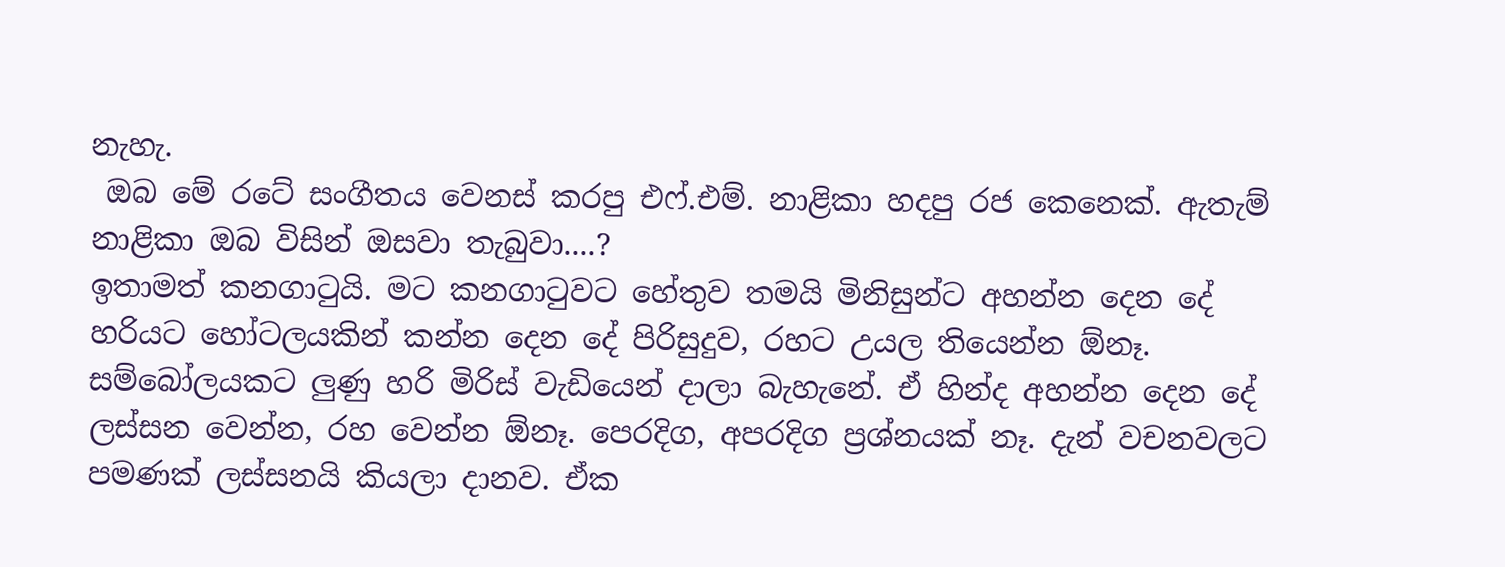නැහැ.
 ඔබ මේ රටේ සංගීතය වෙනස් කරපු එෆ්.එම්. නාළිකා හදපු රජ කෙනෙක්. ඇතැම් නාළිකා ඔබ විසින් ඔසවා තැබුවා....?
ඉතාමත් කනගාටුයි. මට කනගාටුවට හේතුව තමයි මිනිසුන්ට අහන්න දෙන දේ හරියට හෝටලයකින් කන්න දෙන දේ පිරිසුදුව, රහට උයල තියෙන්න ඕනෑ. සම්බෝලයකට ලුණු හරි මිරිස් වැඩියෙන් දාලා බැහැනේ. ඒ හින්ද අහන්න දෙන දේ ලස්සන වෙන්න, රහ වෙන්න ඕනෑ. පෙරදිග, අපරදිග ප්‍රශ්නයක් නෑ. දැන් වචනවලට පමණක් ලස්සනයි කියලා දානව. ඒක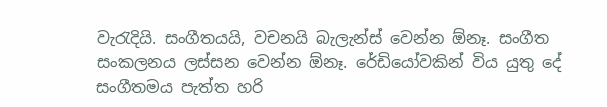වැරැදියි. සංගීතයයි, වචනයි බැලැන්ස් වෙන්න ඕනෑ. සංගීත සංකලනය ලස්සන වෙන්න ඕනෑ. රේඩියෝවකින් විය යුතු දේ සංගීතමය පැත්ත හරි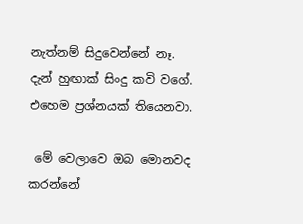නැත්නම් සිදුවෙන්නේ නෑ. දැන් හුඟාක් සිංදු කවි වගේ. එහෙම ප්‍රශ්නයක් තියෙනවා.

 මේ වෙලාවෙ ඔබ මොනවද කරන්නේ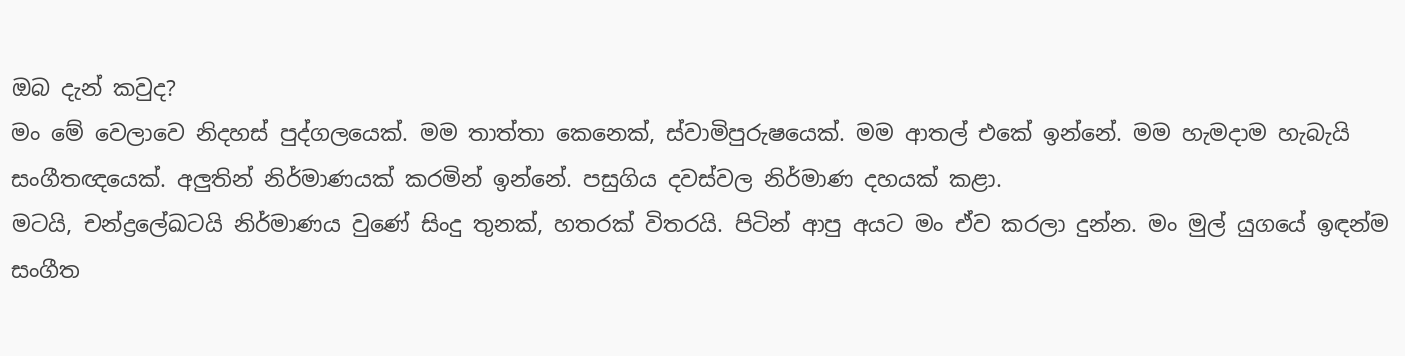ඔබ දැන් කවුද?
මං මේ වෙලාවෙ නිදහස් පුද්ගලයෙක්. මම තාත්තා කෙනෙක්, ස්වාමිපුරුෂයෙක්. මම ආතල් එකේ ඉන්නේ. මම හැමදාම හැබැයි සංගීතඥයෙක්. අලුතින් නිර්මාණයක් කරමින් ඉන්නේ. පසුගිය දවස්වල නිර්මාණ දහයක් කළා.
මටයි, චන්ද්‍රලේඛටයි නිර්මාණය වුණේ සිංදු තුනක්, හතරක් විතරයි. පිටින් ආපු අයට මං ඒව කරලා දුන්න. මං මුල් යුගයේ ඉඳන්ම සංගීත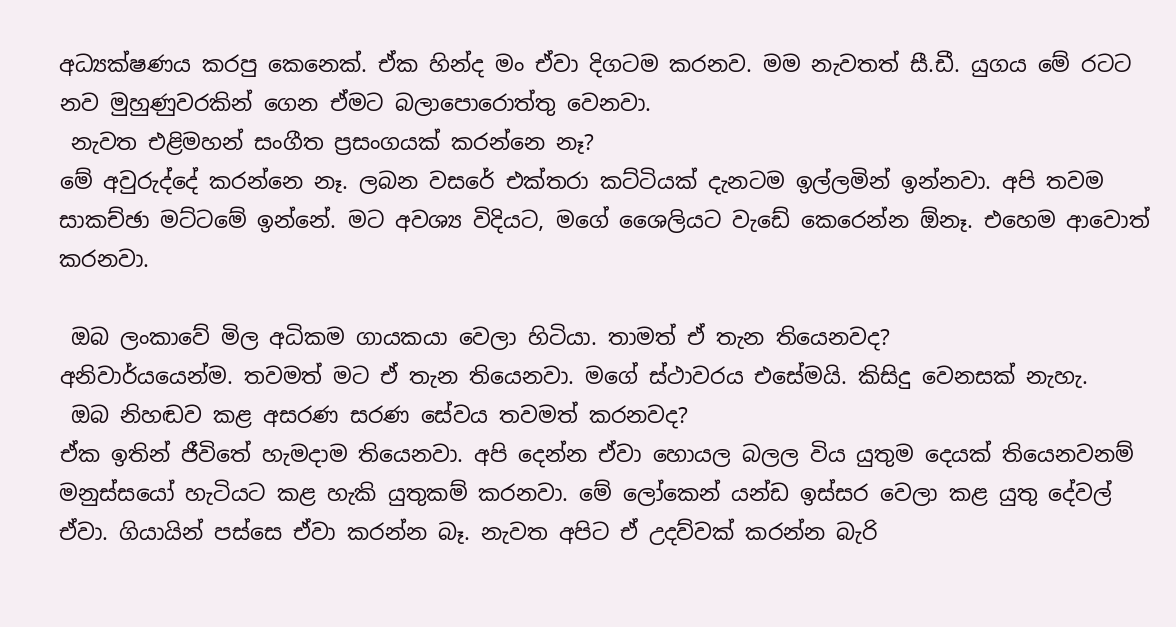අධ්‍යක්ෂණය කරපු කෙනෙක්. ඒක හින්ද මං ඒවා දිගටම කරනව. මම නැවතත් සී.ඩී. යුගය මේ රටට නව මුහුණුවරකින් ගෙන ඒමට බලාපොරොත්තු වෙනවා.
 නැවත එළිමහන් සංගීත ප්‍රසංගයක් කරන්නෙ නෑ?
මේ අවුරුද්දේ කරන්නෙ නෑ. ලබන වසරේ එක්තරා කට්ටියක් දැනටම ඉල්ලමින් ඉන්නවා. අපි තවම සාකච්ඡා මට්ටමේ ඉන්නේ. මට අවශ්‍ය විදියට, මගේ ශෛලියට වැඩේ කෙරෙන්න ඕනෑ. එහෙම ආවොත් කරනවා.

 ඔබ ලංකාවේ මිල අධිකම ගායකයා වෙලා හිටියා. තාමත් ඒ තැන තියෙනවද?
අනිවාර්යයෙන්ම. තවමත් මට ඒ තැන තියෙනවා. මගේ ස්ථාවරය එසේමයි. කිසිදු වෙනසක් නැහැ.
 ඔබ නිහඬව කළ අසරණ සරණ සේවය තවමත් කරනවද?
ඒක ඉතින් ජීවිතේ හැමදාම තියෙනවා. අපි දෙන්න ඒවා හොයල බලල විය යුතුම දෙයක් තියෙනවනම් මනුස්සයෝ හැටියට කළ හැකි යුතුකම් කරනවා. මේ ලෝකෙන් යන්ඩ ඉස්සර වෙලා කළ යුතු දේවල් ඒවා. ගියායින් පස්සෙ ඒවා කරන්න බෑ. නැවත අපිට ඒ උදව්වක් කරන්න බැරි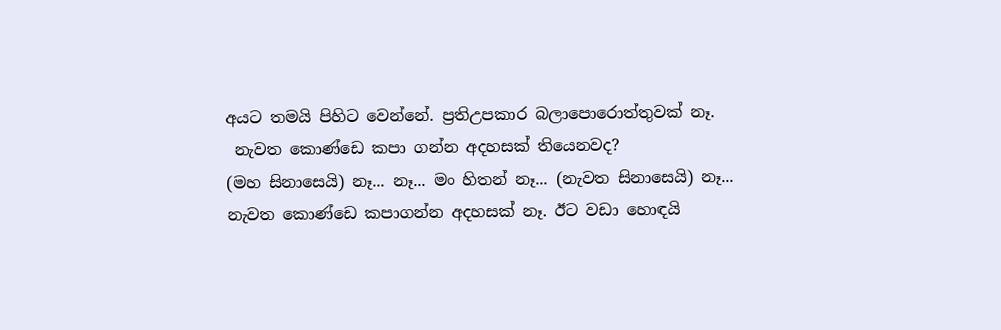අයට තමයි පිහිට වෙන්නේ. ප්‍රතිඋපකාර බලාපොරොත්තුවක් නෑ.
 නැවත කොණ්ඩෙ කපා ගන්න අදහසක් තියෙනවද?
(මහ සිනාසෙයි) නෑ... නෑ... මං හිතන් නෑ... (නැවත සිනාසෙයි) නෑ... නැවත කොණ්ඩෙ කපාගන්න අදහසක් නෑ. ඊට වඩා හොඳයි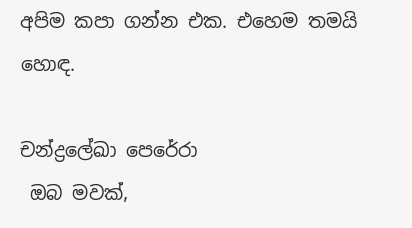අපිම කපා ගන්න එක. එහෙම තමයි හොඳ.

චන්ද්‍රලේඛා පෙරේරා
 ඔබ මවක්,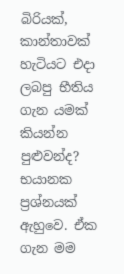බිරියක්, කාන්තාවක් හැටියට එදා ලබපු භීතිය ගැන යමක් කියන්න පුළුවන්ද?
භයානක ප්‍රශ්නයක් ඇහුවෙ. ඒක ගැන මම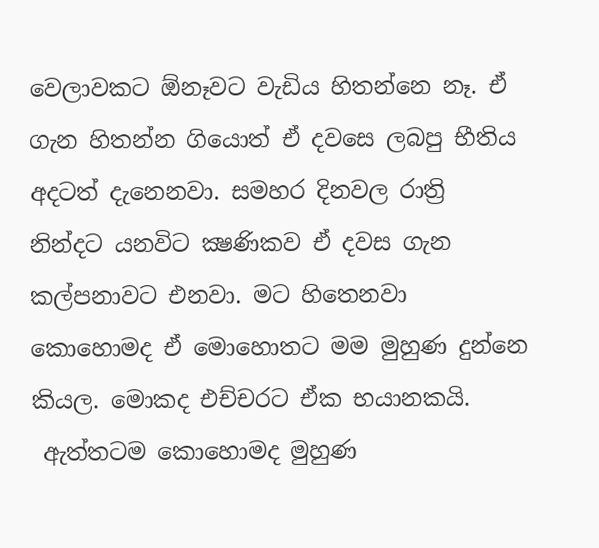වෙලාවකට ඕනෑවට වැඩිය හිතන්නෙ නෑ. ඒ ගැන හිතන්න ගියොත් ඒ දවසෙ ලබපු භීතිය අදටත් දැනෙනවා. සමහර දිනවල රාත්‍රි නින්දට යනවිට ක්‍ෂණිකව ඒ දවස ගැන කල්පනාවට එනවා. මට හිතෙනවා කොහොමද ඒ මොහොතට මම මුහුණ දුන්නෙ කියල. මොකද එච්චරට ඒක භයානකයි.
 ඇත්තටම කොහොමද මුහුණ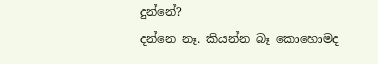දුන්නේ?
දන්නෙ නෑ. කියන්න බෑ කොහොමද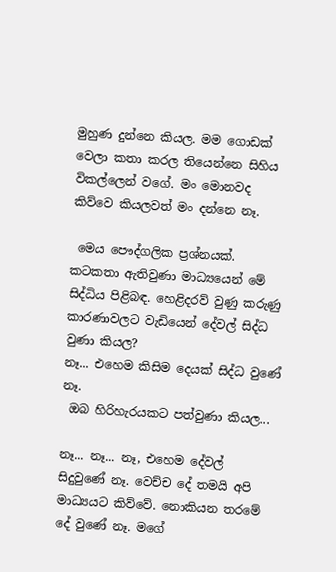මුහුණ දුන්නෙ කියල. මම ගොඩක් වෙලා කතා කරල තියෙන්නෙ සිහිය විකල්ලෙන් වගේ. මං මොනවද කිව්වෙ කියලවත් මං දන්නෙ නෑ.

 මෙය පෞද්ගලික ප්‍රශ්නයක්. කටකතා ඇතිවුණා මාධ්‍යයෙන් මේ සිද්ධිය පිළිබඳ. හෙළිදරව් වුණු කරුණු කාරණාවලට වැඩියෙන් දේවල් සිද්ධ වුණා කියල?
නෑ... එහෙම කිසිම දෙයක් සිද්ධ වුණේ නෑ.
 ඔබ හිරිහැරයකට පත්වුණා කියල...

නෑ... නෑ... නෑ, එහෙම දේවල් සිදුවුණේ නෑ. වෙච්ච දේ තමයි අපි මාධ්‍යයට කිව්වේ. නොකියන තරමේ දේ වුණේ නෑ. මගේ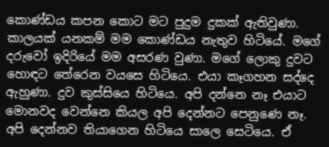කොණ්ඩය කපන කොට මට පුදුම දුකක් ඇතිවුණා. කාලයක් යනකම් මම කොණ්ඩය නැතුව හිටියේ. මගේ දරුවෝ ඉදිරියේ මම අසරණ වුණා. මගේ ලොකු දුවට හොඳට තේරෙන වයසෙ හිටියෙ. එයා කෑගහන සද්දෙ ඇහුණා. දුව කුස්සියෙ හිටියෙ. අපි දන්නෙ නෑ එයාට මොනවද වෙන්නෙ කියල අපි දෙන්නට පෙනුණෙ නෑ. අපි දෙන්නව තියාගෙන හිටියෙ සාලෙ සෙටියෙ. ඒ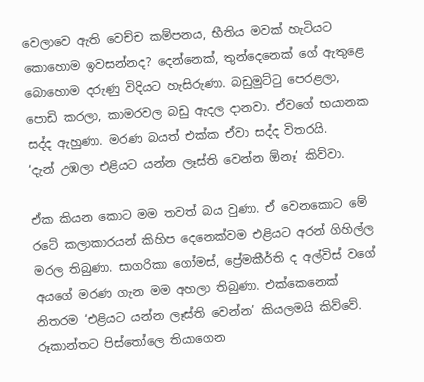වෙලාවෙ ඇති වෙච්ච කම්පනය, භීතිය මවක් හැටියට කොහොම ඉවසන්නද? දෙන්නෙක්, තුන්දෙනෙක් ගේ ඇතුළෙ බොහොම දරුණු විදියට හැසිරුණා. බඩුමුට්ටු පෙරළලා, පොඩි කරලා, කාමරවල බඩු ඇදල දානවා. ඒවගේ භයානක සද්ද ඇහුණා. මරණ බයත් එක්ක ඒවා සද්ද විතරයි.
‘දැන් උඹලා එළියට යන්න ලෑස්ති වෙන්න ඕනෑ’ කිව්වා.

ඒක කියන කොට මම තවත් බය වුණා. ඒ වෙනකොට මේ රටේ කලාකාරයන් කිහිප දෙනෙක්වම එළියට අරන් ගිහිල්ල මරල තිබුණා. සාගරිකා ගෝමස්, ප්‍රේමකීර්ති ද අල්විස් වගේ අයගේ මරණ ගැන මම අහලා තිබුණා. එක්කෙනෙක් නිතරම ‘එළියට යන්න ලෑස්ති වෙන්න’ කියලමයි කිව්වේ.
රූකාන්තට පිස්තෝලෙ තියාගෙන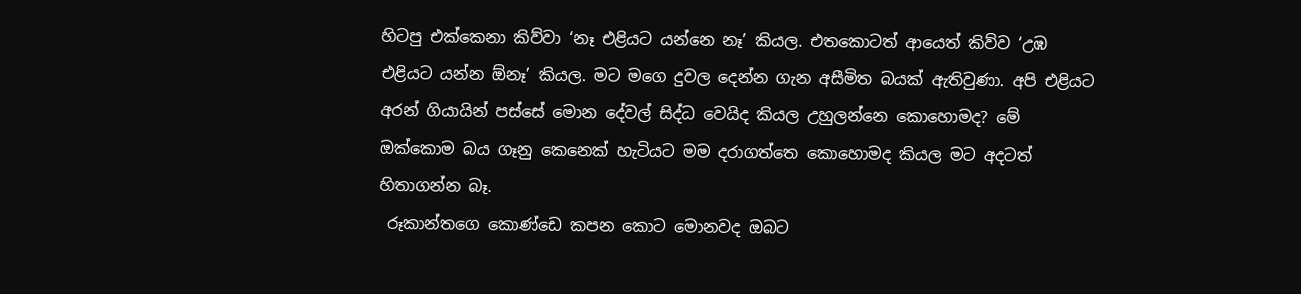හිටපු එක්කෙනා කිව්වා ‘නෑ එළියට යන්නෙ නෑ’ කියල. එතකොටත් ආයෙත් කිව්ව ‘උඹ එළියට යන්න ඕනෑ’ කියල. මට මගෙ දුවල දෙන්න ගැන අසීමිත බයක් ඇතිවුණා. අපි එළියට අරන් ගියායින් පස්සේ මොන දේවල් සිද්ධ වෙයිද කියල උහුලන්නෙ කොහොමද? මේ ඔක්කොම බය ගෑනු කෙනෙක් හැටියට මම දරාගත්තෙ කොහොමද කියල මට අදටත් හිතාගන්න බෑ.
 රූකාන්තගෙ කොණ්ඩෙ කපන කොට මොනවද ඔබට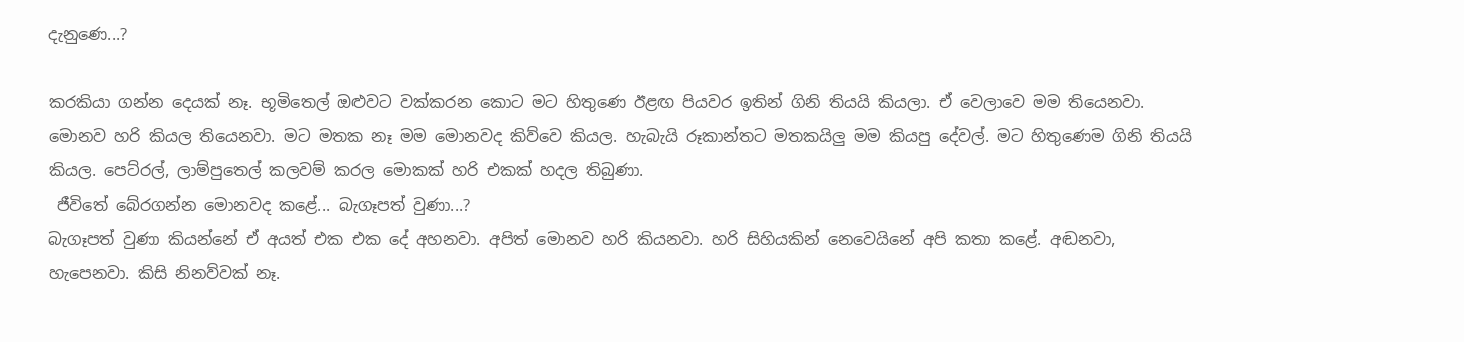දැනුණෙ...?

කරකියා ගන්න දෙයක් නෑ. භූමිතෙල් ඔළුවට වක්කරන කොට මට හිතුණෙ ඊළඟ පියවර ඉතින් ගිනි තියයි කියලා. ඒ වෙලාවෙ මම තියෙනවා. මොනව හරි කියල තියෙනවා. මට මතක නෑ මම මොනවද කිව්වෙ කියල. හැබැයි රූකාන්තට මතකයිලු මම කියපු දේවල්. මට හිතුණෙම ගිනි තියයි කියල. පෙට්රල්, ලාම්පුතෙල් කලවම් කරල මොකක් හරි එකක් හදල තිබුණා.
 ජීවිතේ බේරගන්න මොනවද කළේ... බැගෑපත් වුණා...?
බැගෑපත් වුණා කියන්නේ ඒ අයත් එක එක දේ අහනවා. අපිත් මොනව හරි කියනවා. හරි සිහියකින් නෙවෙයිනේ අපි කතා කළේ. අඬනවා, හැපෙනවා. කිසි නිනව්වක් නෑ.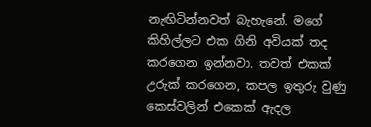නැඟිටින්නවත් බැහැනේ. මගේ කිහිල්ලට එක ගිනි අවියක් තද කරගෙන ඉන්නවා. තවත් එකක් උරුක් කරගෙන, කපල ඉතුරු වුණු කෙස්වලින් එකෙක් ඇදල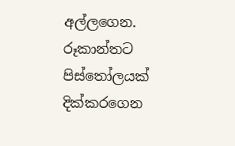අල්ලගෙන. රූකාන්තට පිස්තෝලයක් දික්කරගෙන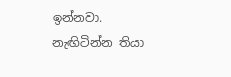ඉන්නවා. නැඟිටින්න තියා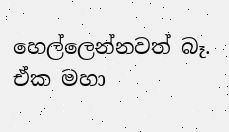හෙල්ලෙන්නවත් බෑ. ඒක මහා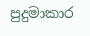පුදුමාකාර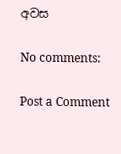අවස

No comments:

Post a Comment